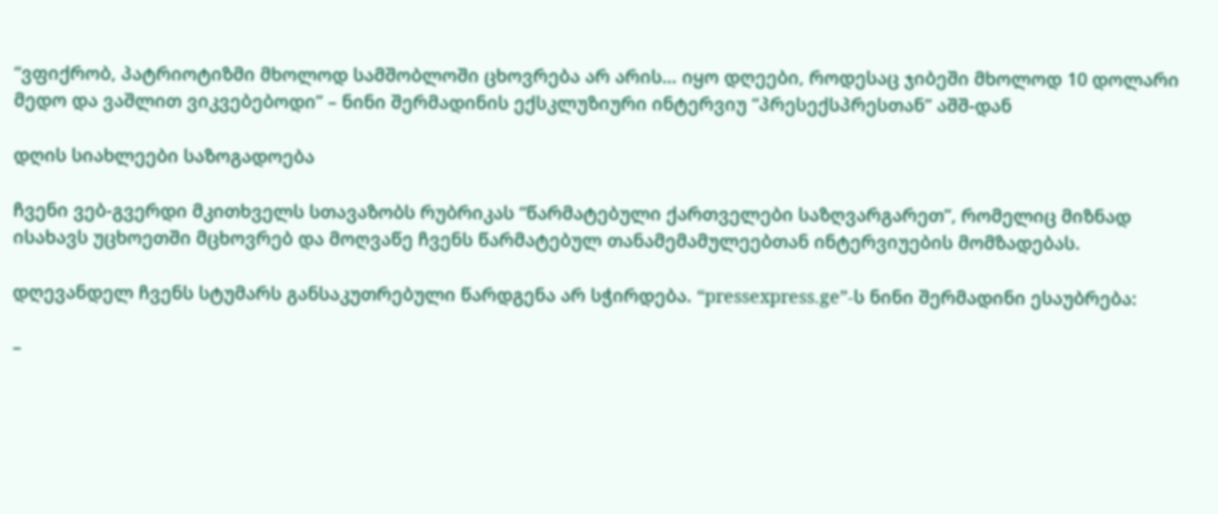“ვფიქრობ, პატრიოტიზმი მხოლოდ სამშობლოში ცხოვრება არ არის… იყო დღეები, როდესაც ჯიბეში მხოლოდ 10 დოლარი მედო და ვაშლით ვიკვებებოდი” – ნინი შერმადინის ექსკლუზიური ინტერვიუ “პრესექსპრესთან” აშშ-დან

დღის სიახლეები საზოგადოება

ჩვენი ვებ-გვერდი მკითხველს სთავაზობს რუბრიკას “წარმატებული ქართველები საზღვარგარეთ”, რომელიც მიზნად ისახავს უცხოეთში მცხოვრებ და მოღვაწე ჩვენს წარმატებულ თანამემამულეებთან ინტერვიუების მომზადებას.

დღევანდელ ჩვენს სტუმარს განსაკუთრებული წარდგენა არ სჭირდება. “pressexpress.ge”-ს ნინი შერმადინი ესაუბრება:

–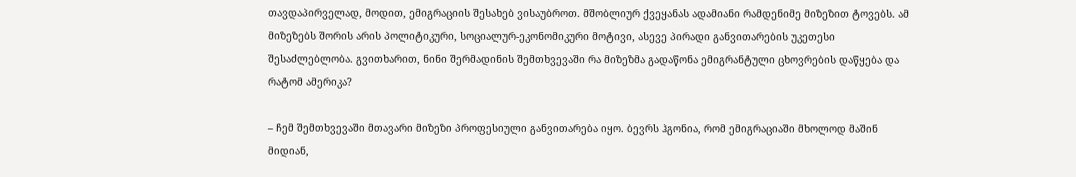თავდაპირველად, მოდით, ემიგრაციის შესახებ ვისაუბროთ. მშობლიურ ქვეყანას ადამიანი რამდენიმე მიზეზით ტოვებს. ამ მიზეზებს შორის არის პოლიტიკური, სოციალურ-ეკონომიკური მოტივი, ასევე პირადი განვითარების უკეთესი შესაძლებლობა. გვითხარით, ნინი შერმადინის შემთხვევაში რა მიზეზმა გადაწონა ემიგრანტული ცხოვრების დაწყება და რატომ ამერიკა?

– ჩემ შემთხვევაში მთავარი მიზეზი პროფესიული განვითარება იყო. ბევრს ჰგონია, რომ ემიგრაციაში მხოლოდ მაშინ მიდიან,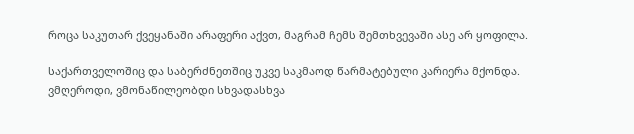როცა საკუთარ ქვეყანაში არაფერი აქვთ, მაგრამ ჩემს შემთხვევაში ასე არ ყოფილა.

საქართველოშიც და საბერძნეთშიც უკვე საკმაოდ წარმატებული კარიერა მქონდა. ვმღეროდი, ვმონაწილეობდი სხვადასხვა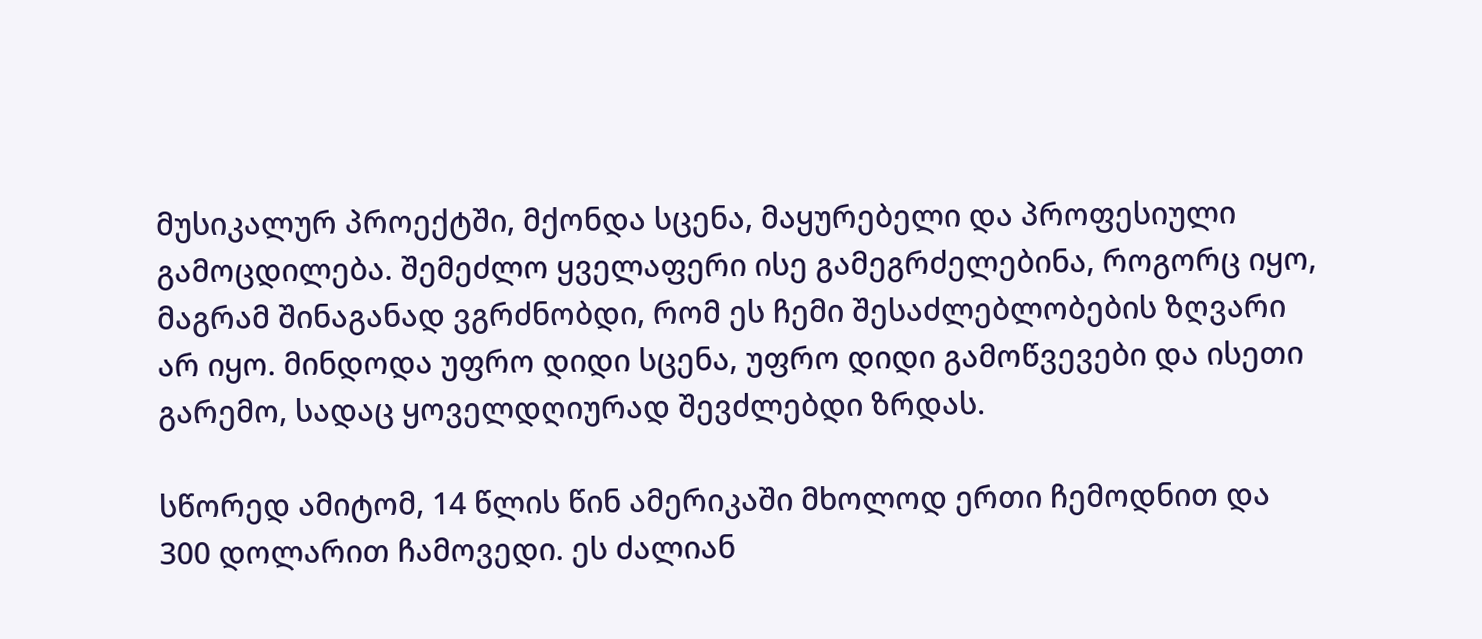მუსიკალურ პროექტში, მქონდა სცენა, მაყურებელი და პროფესიული გამოცდილება. შემეძლო ყველაფერი ისე გამეგრძელებინა, როგორც იყო, მაგრამ შინაგანად ვგრძნობდი, რომ ეს ჩემი შესაძლებლობების ზღვარი არ იყო. მინდოდა უფრო დიდი სცენა, უფრო დიდი გამოწვევები და ისეთი გარემო, სადაც ყოველდღიურად შევძლებდი ზრდას.

სწორედ ამიტომ, 14 წლის წინ ამერიკაში მხოლოდ ერთი ჩემოდნით და 300 დოლარით ჩამოვედი. ეს ძალიან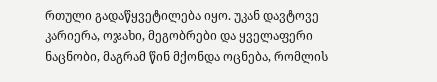რთული გადაწყვეტილება იყო. უკან დავტოვე კარიერა, ოჯახი, მეგობრები და ყველაფერი ნაცნობი, მაგრამ წინ მქონდა ოცნება, რომლის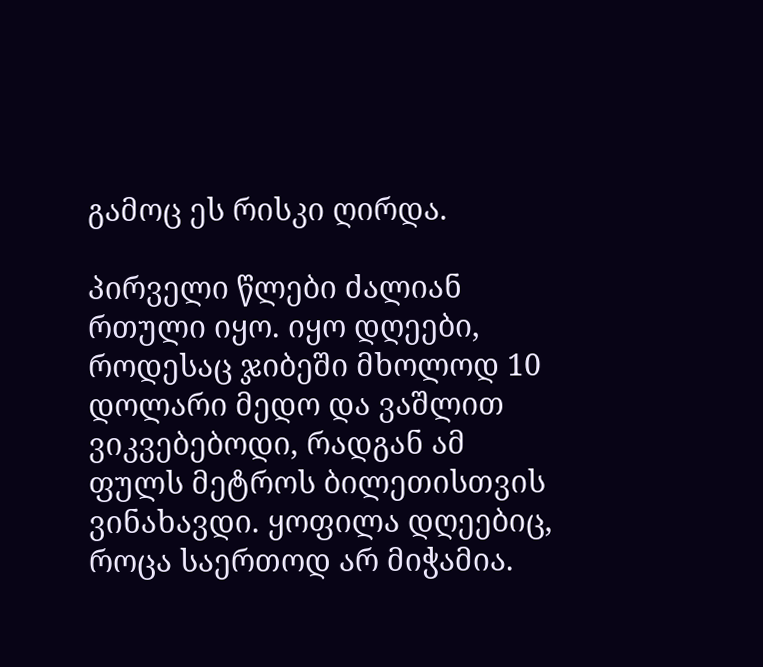გამოც ეს რისკი ღირდა.

პირველი წლები ძალიან რთული იყო. იყო დღეები, როდესაც ჯიბეში მხოლოდ 10 დოლარი მედო და ვაშლით ვიკვებებოდი, რადგან ამ ფულს მეტროს ბილეთისთვის ვინახავდი. ყოფილა დღეებიც, როცა საერთოდ არ მიჭამია.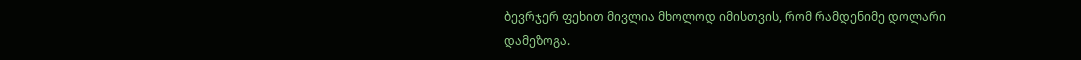ბევრჯერ ფეხით მივლია მხოლოდ იმისთვის, რომ რამდენიმე დოლარი დამეზოგა.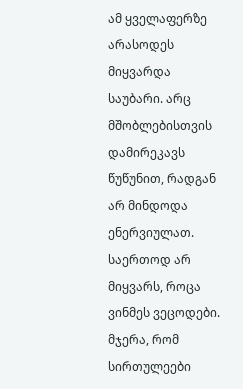ამ ყველაფერზე არასოდეს მიყვარდა საუბარი. არც მშობლებისთვის დამირეკავს წუწუნით, რადგან არ მინდოდა ენერვიულათ. საერთოდ არ მიყვარს, როცა ვინმეს ვეცოდები. მჯერა, რომ სირთულეები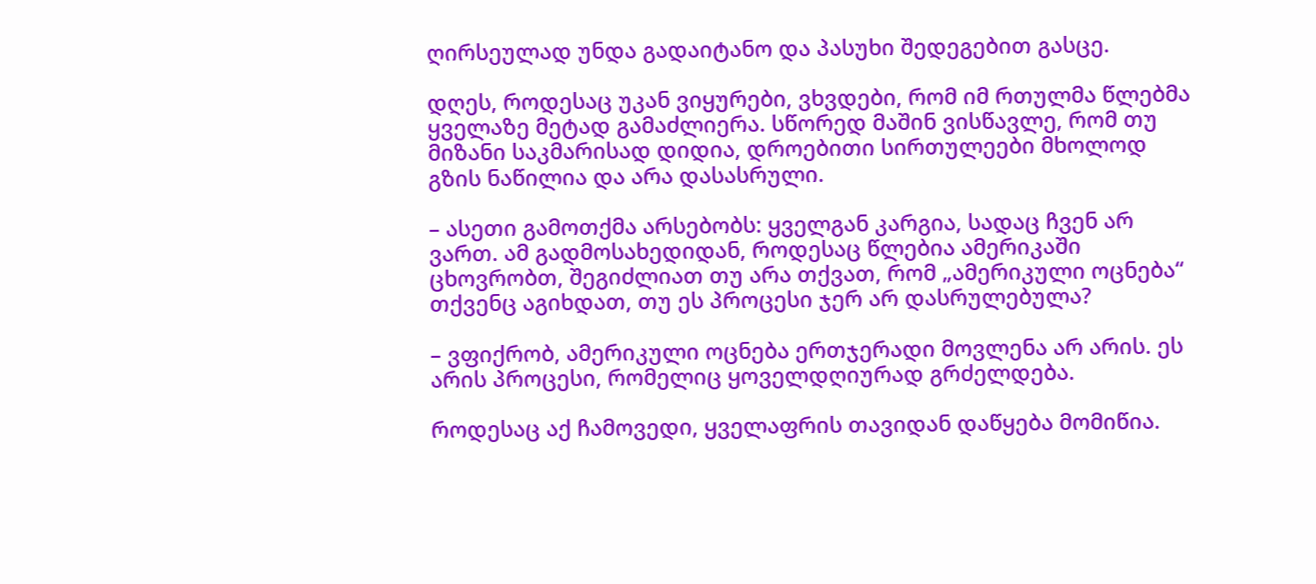ღირსეულად უნდა გადაიტანო და პასუხი შედეგებით გასცე.

დღეს, როდესაც უკან ვიყურები, ვხვდები, რომ იმ რთულმა წლებმა ყველაზე მეტად გამაძლიერა. სწორედ მაშინ ვისწავლე, რომ თუ მიზანი საკმარისად დიდია, დროებითი სირთულეები მხოლოდ გზის ნაწილია და არა დასასრული.

– ასეთი გამოთქმა არსებობს: ყველგან კარგია, სადაც ჩვენ არ ვართ. ამ გადმოსახედიდან, როდესაც წლებია ამერიკაში ცხოვრობთ, შეგიძლიათ თუ არა თქვათ, რომ „ამერიკული ოცნება“ თქვენც აგიხდათ, თუ ეს პროცესი ჯერ არ დასრულებულა?

– ვფიქრობ, ამერიკული ოცნება ერთჯერადი მოვლენა არ არის. ეს არის პროცესი, რომელიც ყოველდღიურად გრძელდება.

როდესაც აქ ჩამოვედი, ყველაფრის თავიდან დაწყება მომიწია.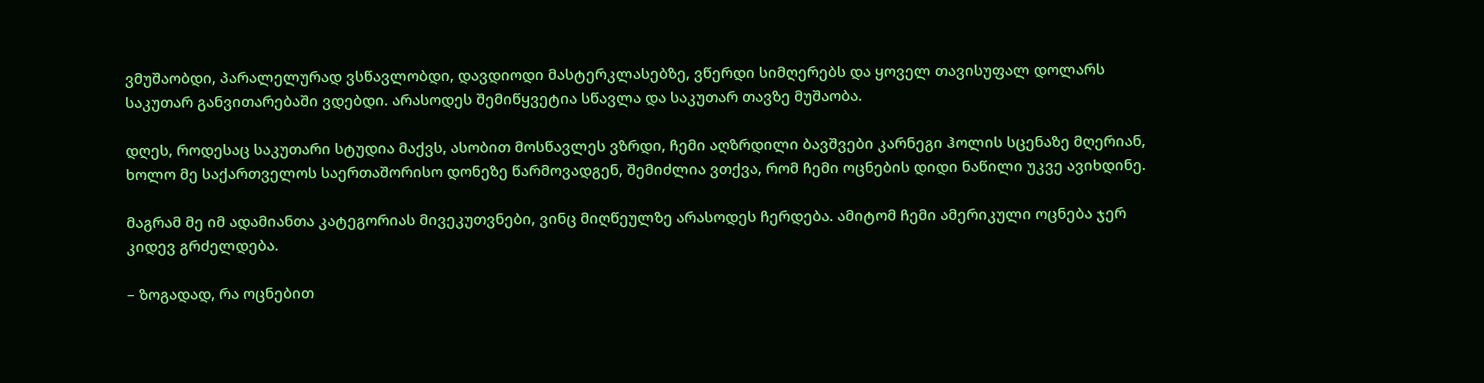ვმუშაობდი, პარალელურად ვსწავლობდი, დავდიოდი მასტერკლასებზე, ვწერდი სიმღერებს და ყოველ თავისუფალ დოლარს საკუთარ განვითარებაში ვდებდი. არასოდეს შემიწყვეტია სწავლა და საკუთარ თავზე მუშაობა.

დღეს, როდესაც საკუთარი სტუდია მაქვს, ასობით მოსწავლეს ვზრდი, ჩემი აღზრდილი ბავშვები კარნეგი ჰოლის სცენაზე მღერიან, ხოლო მე საქართველოს საერთაშორისო დონეზე წარმოვადგენ, შემიძლია ვთქვა, რომ ჩემი ოცნების დიდი ნაწილი უკვე ავიხდინე.

მაგრამ მე იმ ადამიანთა კატეგორიას მივეკუთვნები, ვინც მიღწეულზე არასოდეს ჩერდება. ამიტომ ჩემი ამერიკული ოცნება ჯერ კიდევ გრძელდება.

– ზოგადად, რა ოცნებით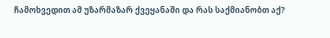ჩამოხვედით ამ უზარმაზარ ქვეყანაში და რას საქმიანობთ აქ?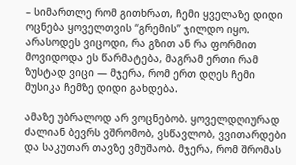– სიმართლე რომ გითხრათ, ჩემი ყველაზე დიდი ოცნება ყოველთვის “გრემის” ჯილდო იყო. არასოდეს ვიცოდი, რა გზით ან რა ფორმით მოვიდოდა ეს წარმატება, მაგრამ ერთი რამ ზუსტად ვიცი — მჯერა, რომ ერთ დღეს ჩემი მუსიკა ჩემზე დიდი გახდება.

ამაზე უბრალოდ არ ვოცნებობ. ყოველდღიურად ძალიან ბევრს ვშრომობ, ვსწავლობ, ვვითარდები და საკუთარ თავზე ვმუშაობ. მჯერა, რომ შრომას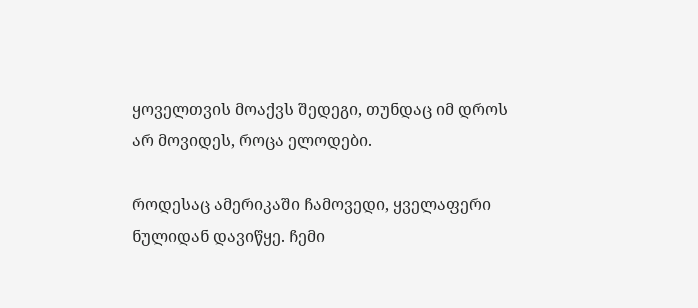ყოველთვის მოაქვს შედეგი, თუნდაც იმ დროს არ მოვიდეს, როცა ელოდები.

როდესაც ამერიკაში ჩამოვედი, ყველაფერი ნულიდან დავიწყე. ჩემი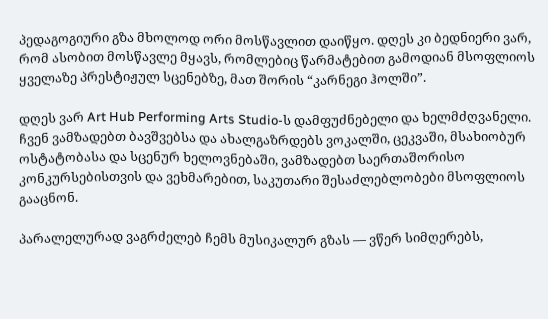პედაგოგიური გზა მხოლოდ ორი მოსწავლით დაიწყო. დღეს კი ბედნიერი ვარ, რომ ასობით მოსწავლე მყავს, რომლებიც წარმატებით გამოდიან მსოფლიოს ყველაზე პრესტიჟულ სცენებზე, მათ შორის “კარნეგი ჰოლში”.

დღეს ვარ Art Hub Performing Arts Studio-ს დამფუძნებელი და ხელმძღვანელი. ჩვენ ვამზადებთ ბავშვებსა და ახალგაზრდებს ვოკალში, ცეკვაში, მსახიობურ ოსტატობასა და სცენურ ხელოვნებაში, ვამზადებთ საერთაშორისო კონკურსებისთვის და ვეხმარებით, საკუთარი შესაძლებლობები მსოფლიოს გააცნონ.

პარალელურად ვაგრძელებ ჩემს მუსიკალურ გზას — ვწერ სიმღერებს,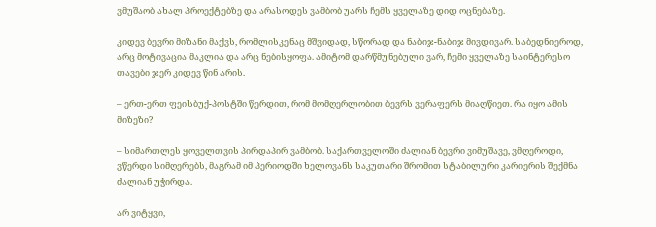ვმუშაობ ახალ პროექტებზე და არასოდეს ვამბობ უარს ჩემს ყველაზე დიდ ოცნებაზე.

კიდევ ბევრი მიზანი მაქვს, რომლისკენაც მშვიდად, სწორად და ნაბიჯ-ნაბიჯ მივდივარ. საბედნიეროდ, არც მოტივაცია მაკლია და არც ნებისყოფა. ამიტომ დარწმუნებული ვარ, ჩემი ყველაზე საინტერესო თავები ჯერ კიდევ წინ არის.

– ერთ-ერთ ფეისბუქ-პოსტში წერდით, რომ მომღერლობით ბევრს ვერაფერს მიაღწიეთ. რა იყო ამის მიზეზი?

– სიმართლეს ყოველთვის პირდაპირ ვამბობ. საქართველოში ძალიან ბევრი ვიმუშავე, ვმღეროდი, ვწერდი სიმღერებს, მაგრამ იმ პერიოდში ხელოვანს საკუთარი შრომით სტაბილური კარიერის შექმნა ძალიან უჭირდა.

არ ვიტყვი,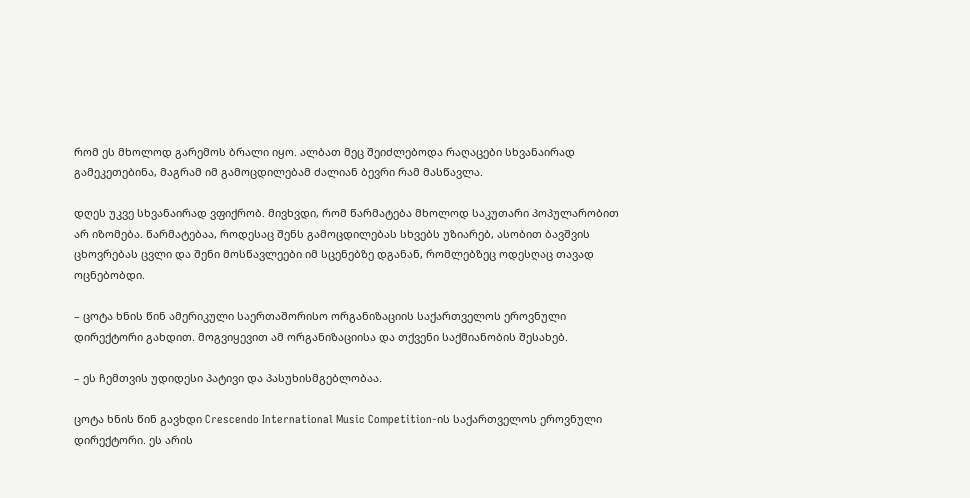რომ ეს მხოლოდ გარემოს ბრალი იყო. ალბათ მეც შეიძლებოდა რაღაცები სხვანაირად გამეკეთებინა, მაგრამ იმ გამოცდილებამ ძალიან ბევრი რამ მასწავლა.

დღეს უკვე სხვანაირად ვფიქრობ. მივხვდი, რომ წარმატება მხოლოდ საკუთარი პოპულარობით არ იზომება. წარმატებაა, როდესაც შენს გამოცდილებას სხვებს უზიარებ, ასობით ბავშვის ცხოვრებას ცვლი და შენი მოსწავლეები იმ სცენებზე დგანან, რომლებზეც ოდესღაც თავად ოცნებობდი.

– ცოტა ხნის წინ ამერიკული საერთაშორისო ორგანიზაციის საქართველოს ეროვნული დირექტორი გახდით. მოგვიყევით ამ ორგანიზაციისა და თქვენი საქმიანობის შესახებ.

– ეს ჩემთვის უდიდესი პატივი და პასუხისმგებლობაა.

ცოტა ხნის წინ გავხდი Crescendo International Music Competition-ის საქართველოს ეროვნული დირექტორი. ეს არის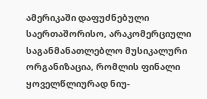ამერიკაში დაფუძნებული საერთაშორისო, არაკომერციული საგანმანათლებლო მუსიკალური ორგანიზაცია, რომლის ფინალი ყოველწლიურად ნიუ-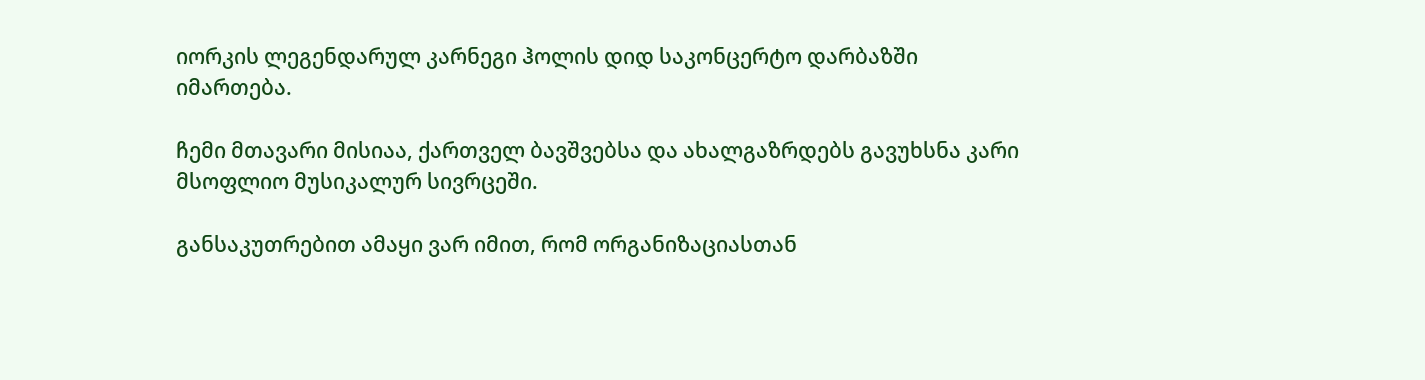იორკის ლეგენდარულ კარნეგი ჰოლის დიდ საკონცერტო დარბაზში იმართება.

ჩემი მთავარი მისიაა, ქართველ ბავშვებსა და ახალგაზრდებს გავუხსნა კარი მსოფლიო მუსიკალურ სივრცეში.

განსაკუთრებით ამაყი ვარ იმით, რომ ორგანიზაციასთან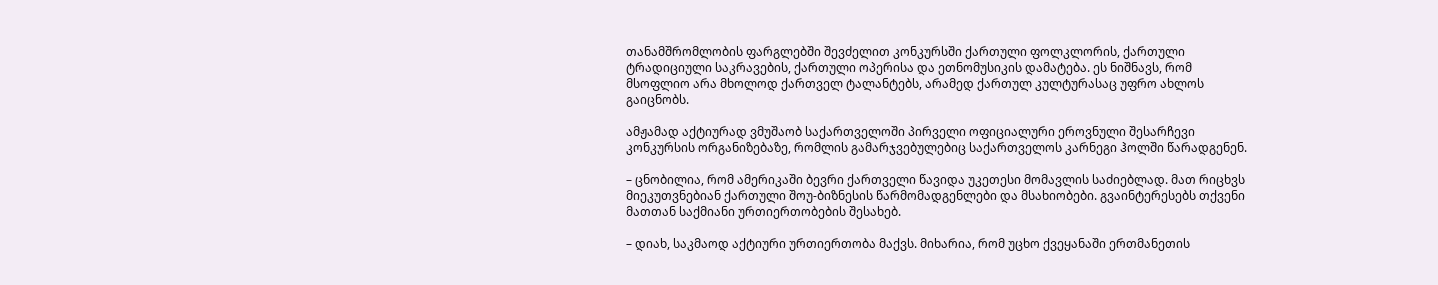თანამშრომლობის ფარგლებში შევძელით კონკურსში ქართული ფოლკლორის, ქართული ტრადიციული საკრავების, ქართული ოპერისა და ეთნომუსიკის დამატება. ეს ნიშნავს, რომ მსოფლიო არა მხოლოდ ქართველ ტალანტებს, არამედ ქართულ კულტურასაც უფრო ახლოს გაიცნობს.

ამჟამად აქტიურად ვმუშაობ საქართველოში პირველი ოფიციალური ეროვნული შესარჩევი კონკურსის ორგანიზებაზე, რომლის გამარჯვებულებიც საქართველოს კარნეგი ჰოლში წარადგენენ.

– ცნობილია, რომ ამერიკაში ბევრი ქართველი წავიდა უკეთესი მომავლის საძიებლად. მათ რიცხვს მიეკუთვნებიან ქართული შოუ-ბიზნესის წარმომადგენლები და მსახიობები. გვაინტერესებს თქვენი მათთან საქმიანი ურთიერთობების შესახებ.

– დიახ, საკმაოდ აქტიური ურთიერთობა მაქვს. მიხარია, რომ უცხო ქვეყანაში ერთმანეთის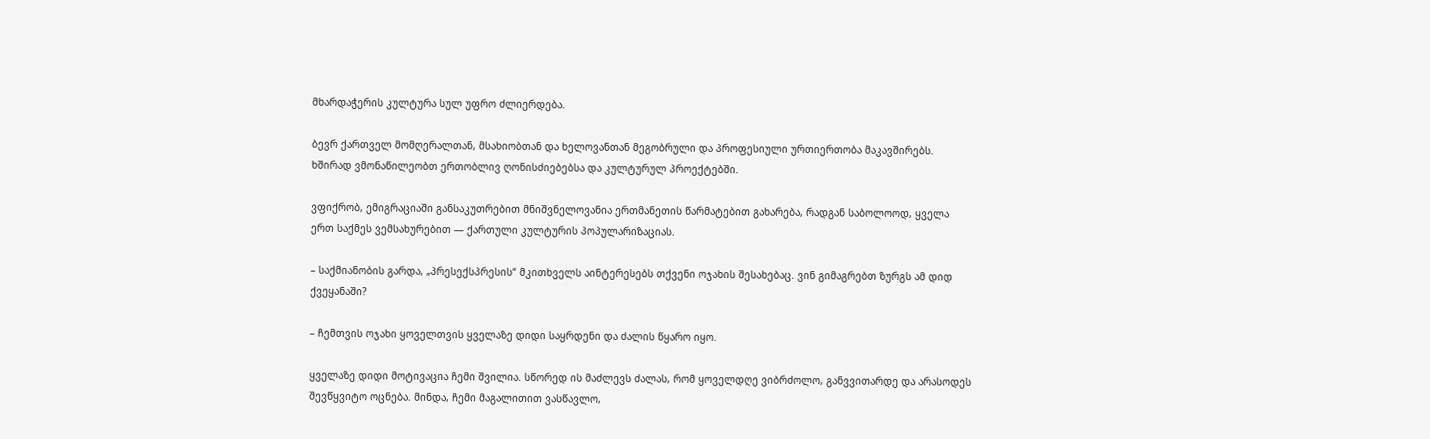მხარდაჭერის კულტურა სულ უფრო ძლიერდება.

ბევრ ქართველ მომღერალთან, მსახიობთან და ხელოვანთან მეგობრული და პროფესიული ურთიერთობა მაკავშირებს. ხშირად ვმონაწილეობთ ერთობლივ ღონისძიებებსა და კულტურულ პროექტებში.

ვფიქრობ, ემიგრაციაში განსაკუთრებით მნიშვნელოვანია ერთმანეთის წარმატებით გახარება, რადგან საბოლოოდ, ყველა ერთ საქმეს ვემსახურებით — ქართული კულტურის პოპულარიზაციას.

– საქმიანობის გარდა, „პრესექსპრესის“ მკითხველს აინტერესებს თქვენი ოჯახის შესახებაც. ვინ გიმაგრებთ ზურგს ამ დიდ ქვეყანაში?

– ჩემთვის ოჯახი ყოველთვის ყველაზე დიდი საყრდენი და ძალის წყარო იყო.

ყველაზე დიდი მოტივაცია ჩემი შვილია. სწორედ ის მაძლევს ძალას, რომ ყოველდღე ვიბრძოლო, განვვითარდე და არასოდეს შევწყვიტო ოცნება. მინდა, ჩემი მაგალითით ვასწავლო,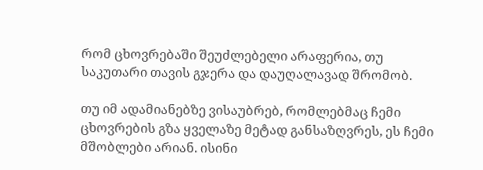რომ ცხოვრებაში შეუძლებელი არაფერია, თუ საკუთარი თავის გჯერა და დაუღალავად შრომობ.

თუ იმ ადამიანებზე ვისაუბრებ, რომლებმაც ჩემი ცხოვრების გზა ყველაზე მეტად განსაზღვრეს, ეს ჩემი მშობლები არიან. ისინი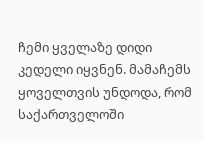ჩემი ყველაზე დიდი კედელი იყვნენ. მამაჩემს ყოველთვის უნდოდა, რომ საქართველოში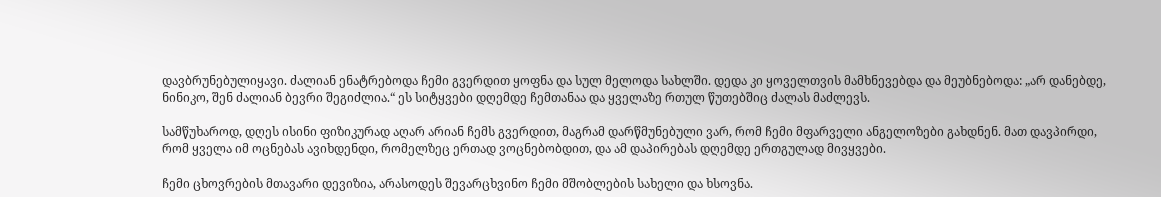დავბრუნებულიყავი. ძალიან ენატრებოდა ჩემი გვერდით ყოფნა და სულ მელოდა სახლში. დედა კი ყოველთვის მამხნევებდა და მეუბნებოდა: „არ დანებდე, ნინიკო, შენ ძალიან ბევრი შეგიძლია.“ ეს სიტყვები დღემდე ჩემთანაა და ყველაზე რთულ წუთებშიც ძალას მაძლევს.

სამწუხაროდ, დღეს ისინი ფიზიკურად აღარ არიან ჩემს გვერდით, მაგრამ დარწმუნებული ვარ, რომ ჩემი მფარველი ანგელოზები გახდნენ. მათ დავპირდი, რომ ყველა იმ ოცნებას ავიხდენდი, რომელზეც ერთად ვოცნებობდით, და ამ დაპირებას დღემდე ერთგულად მივყვები.

ჩემი ცხოვრების მთავარი დევიზია, არასოდეს შევარცხვინო ჩემი მშობლების სახელი და ხსოვნა.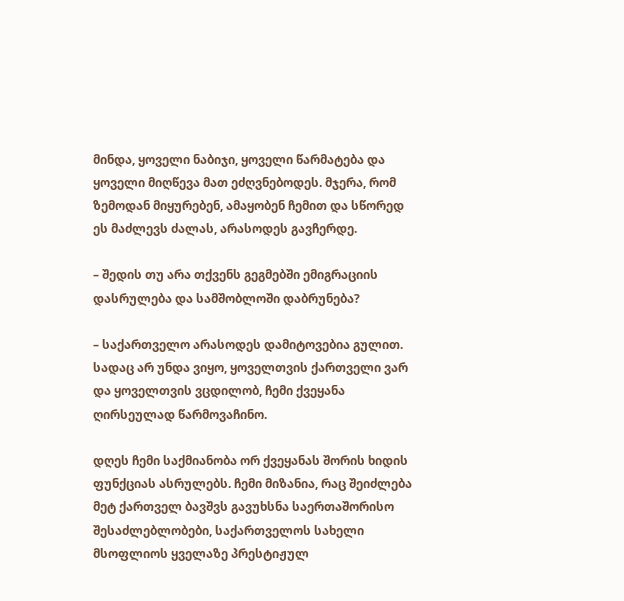მინდა, ყოველი ნაბიჯი, ყოველი წარმატება და ყოველი მიღწევა მათ ეძღვნებოდეს. მჯერა, რომ ზემოდან მიყურებენ, ამაყობენ ჩემით და სწორედ ეს მაძლევს ძალას, არასოდეს გავჩერდე.

– შედის თუ არა თქვენს გეგმებში ემიგრაციის დასრულება და სამშობლოში დაბრუნება?

– საქართველო არასოდეს დამიტოვებია გულით. სადაც არ უნდა ვიყო, ყოველთვის ქართველი ვარ და ყოველთვის ვცდილობ, ჩემი ქვეყანა ღირსეულად წარმოვაჩინო.

დღეს ჩემი საქმიანობა ორ ქვეყანას შორის ხიდის ფუნქციას ასრულებს. ჩემი მიზანია, რაც შეიძლება მეტ ქართველ ბავშვს გავუხსნა საერთაშორისო შესაძლებლობები, საქართველოს სახელი მსოფლიოს ყველაზე პრესტიჟულ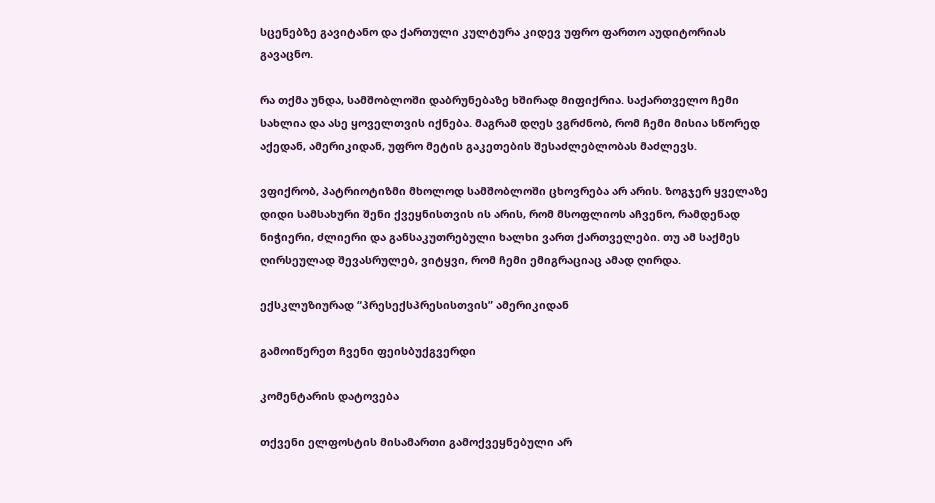სცენებზე გავიტანო და ქართული კულტურა კიდევ უფრო ფართო აუდიტორიას გავაცნო.

რა თქმა უნდა, სამშობლოში დაბრუნებაზე ხშირად მიფიქრია. საქართველო ჩემი სახლია და ასე ყოველთვის იქნება. მაგრამ დღეს ვგრძნობ, რომ ჩემი მისია სწორედ აქედან, ამერიკიდან, უფრო მეტის გაკეთების შესაძლებლობას მაძლევს.

ვფიქრობ, პატრიოტიზმი მხოლოდ სამშობლოში ცხოვრება არ არის. ზოგჯერ ყველაზე დიდი სამსახური შენი ქვეყნისთვის ის არის, რომ მსოფლიოს აჩვენო, რამდენად ნიჭიერი, ძლიერი და განსაკუთრებული ხალხი ვართ ქართველები. თუ ამ საქმეს ღირსეულად შევასრულებ, ვიტყვი, რომ ჩემი ემიგრაციაც ამად ღირდა.

ექსკლუზიურად “პრესექსპრესისთვის” ამერიკიდან

გამოიწერეთ ჩვენი ფეისბუქგვერდი

კომენტარის დატოვება

თქვენი ელფოსტის მისამართი გამოქვეყნებული არ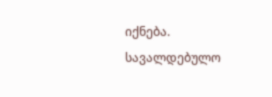იქნება. სავალდებულო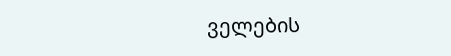ველების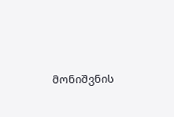მონიშვნის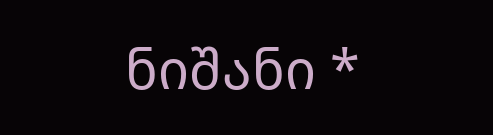ნიშანი *